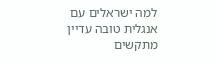למה ישראלים עם אנגלית טובה עדיין מתקשים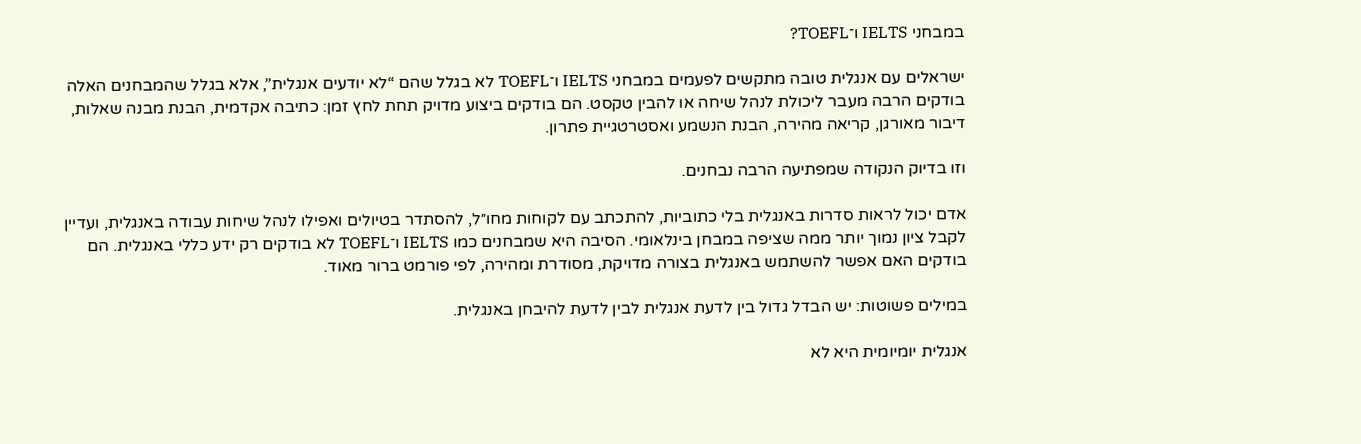במבחני IELTS ו־TOEFL?

ישראלים עם אנגלית טובה מתקשים לפעמים במבחני IELTS ו־TOEFL לא בגלל שהם “לא יודעים אנגלית”, אלא בגלל שהמבחנים האלה בודקים הרבה מעבר ליכולת לנהל שיחה או להבין טקסט. הם בודקים ביצוע מדויק תחת לחץ זמן: כתיבה אקדמית, הבנת מבנה שאלות, דיבור מאורגן, קריאה מהירה, הבנת הנשמע ואסטרטגיית פתרון.

וזו בדיוק הנקודה שמפתיעה הרבה נבחנים.

אדם יכול לראות סדרות באנגלית בלי כתוביות, להתכתב עם לקוחות מחו״ל, להסתדר בטיולים ואפילו לנהל שיחות עבודה באנגלית, ועדיין לקבל ציון נמוך יותר ממה שציפה במבחן בינלאומי. הסיבה היא שמבחנים כמו IELTS ו־TOEFL לא בודקים רק ידע כללי באנגלית. הם בודקים האם אפשר להשתמש באנגלית בצורה מדויקת, מסודרת ומהירה, לפי פורמט ברור מאוד.

במילים פשוטות: יש הבדל גדול בין לדעת אנגלית לבין לדעת להיבחן באנגלית.

אנגלית יומיומית היא לא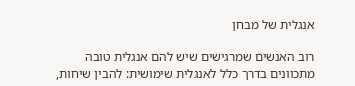אנגלית של מבחן

רוב האנשים שמרגישים שיש להם אנגלית טובה מתכוונים בדרך כלל לאנגלית שימושית: להבין שיחות,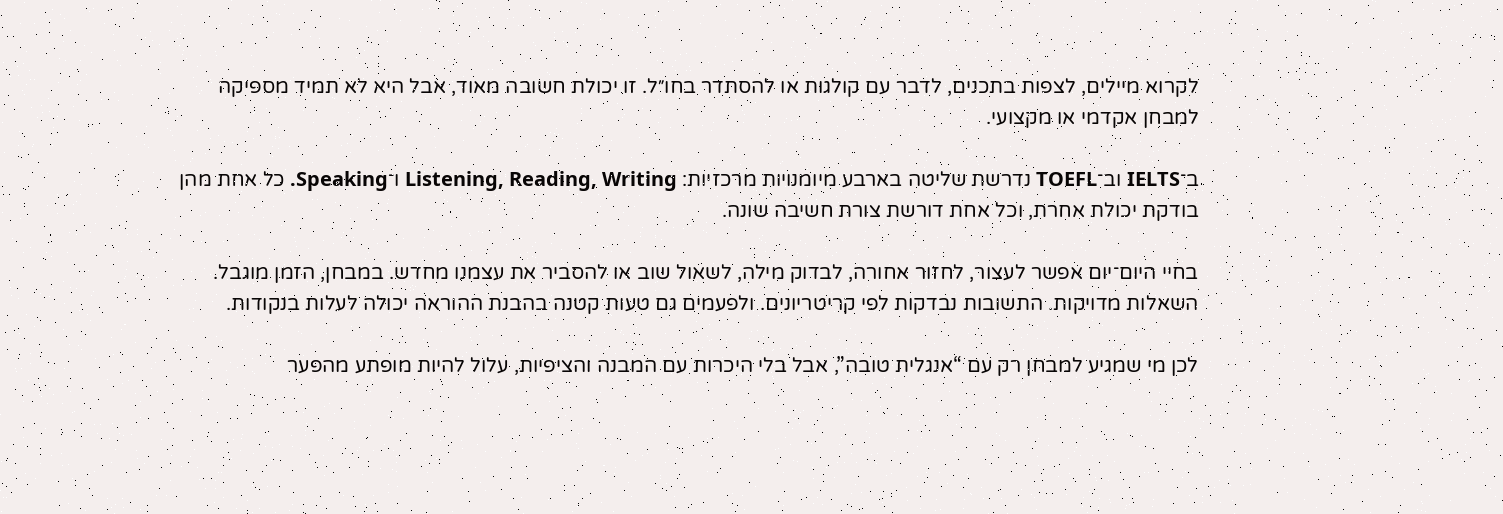לקרוא מיילים, לצפות בתכנים, לדבר עם קולגות או להסתדר בחו״ל. זו יכולת חשובה מאוד, אבל היא לא תמיד מספיקה למבחן אקדמי או מקצועי.

ב־IELTS וב־TOEFL נדרשת שליטה בארבע מיומנויות מרכזיות: Listening, Reading, Writing ו־Speaking. כל אחת מהן בודקת יכולת אחרת, וכל אחת דורשת צורת חשיבה שונה.

בחיי היום־יום אפשר לעצור, לחזור אחורה, לבדוק מילה, לשאול שוב או להסביר את עצמנו מחדש. במבחן, הזמן מוגבל. השאלות מדויקות. התשובות נבדקות לפי קריטריונים. ולפעמים גם טעות קטנה בהבנת ההוראה יכולה לעלות בנקודות.

לכן מי שמגיע למבחן רק עם “אנגלית טובה”, אבל בלי היכרות עם המבנה והציפיות, עלול להיות מופתע מהפער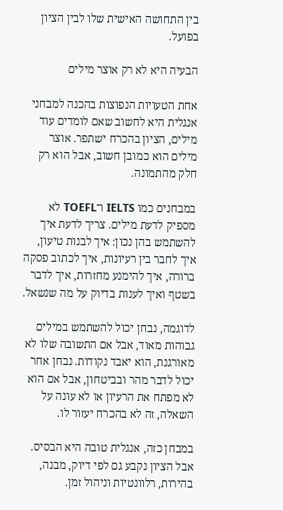בין התחושה האישית שלו לבין הציון בפועל.

הבעיה היא לא רק אוצר מילים

אחת הטעויות הנפוצות בהכנה למבחני אנגלית היא לחשוב שאם לומדים עוד מילים, הציון בהכרח ישתפר. אוצר מילים הוא כמובן חשוב, אבל הוא רק חלק מהתמונה.

במבחנים כמו IELTS ו־TOEFL לא מספיק לדעת מילים. צריך לדעת איך להשתמש בהן נכון: איך לבנות טיעון, איך לחבר בין רעיונות, איך לכתוב פסקה ברורה, איך להימנע מחזרות, איך לדבר בשטף ואיך לענות בדיוק על מה שנשאל.

לדוגמה, נבחן יכול להשתמש במילים גבוהות מאוד, אבל אם התשובה שלו לא מאורגנת, הוא יאבד נקודות. נבחן אחר יכול לדבר מהר ובביטחון, אבל אם הוא לא מפתח את הרעיון או לא עונה על השאלה, זה לא בהכרח יעזור לו.

במבחן כזה, אנגלית טובה היא הבסיס. אבל הציון נקבע גם לפי דיוק, מבנה, בהירות, רלוונטיות וניהול זמן.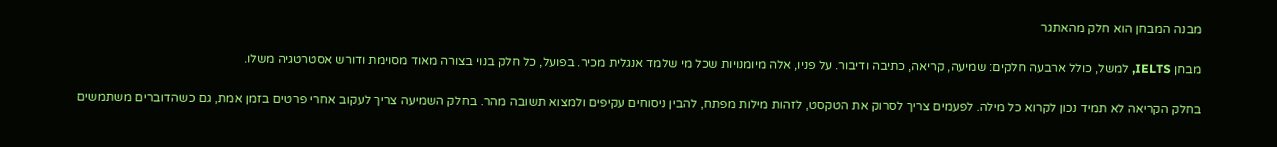מבנה המבחן הוא חלק מהאתגר

מבחן IELTS, למשל, כולל ארבעה חלקים: שמיעה, קריאה, כתיבה ודיבור. על פניו, אלה מיומנויות שכל מי שלמד אנגלית מכיר. בפועל, כל חלק בנוי בצורה מאוד מסוימת ודורש אסטרטגיה משלו.

בחלק הקריאה לא תמיד נכון לקרוא כל מילה. לפעמים צריך לסרוק את הטקסט, לזהות מילות מפתח, להבין ניסוחים עקיפים ולמצוא תשובה מהר. בחלק השמיעה צריך לעקוב אחרי פרטים בזמן אמת, גם כשהדוברים משתמשים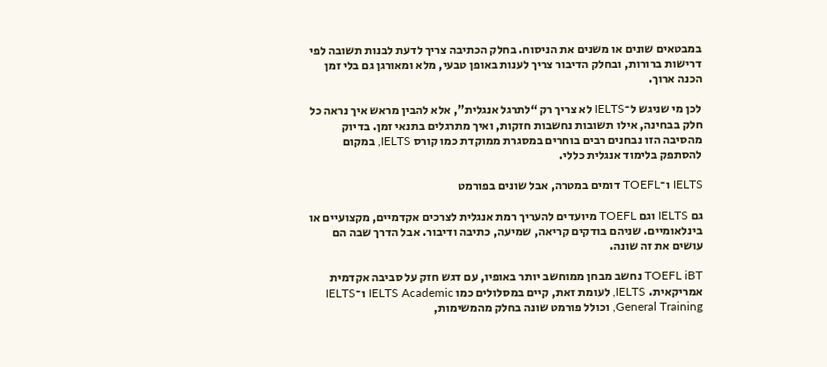במבטאים שונים או משנים את הניסוח. בחלק הכתיבה צריך לדעת לבנות תשובה לפי דרישות ברורות, ובחלק הדיבור צריך לענות באופן טבעי, מלא ומאורגן גם בלי זמן הכנה ארוך.

לכן מי שניגש ל־IELTS לא צריך רק “לתרגל אנגלית”, אלא להבין מראש איך נראה כל חלק בבחינה, אילו תשובות נחשבות חזקות, ואיך מתרגלים בתנאי זמן. בדיוק מהסיבה הזו נבחנים רבים בוחרים במסגרת ממוקדת כמו קורס IELTS, במקום להסתפק בלימוד אנגלית כללי.

IELTS ו־TOEFL דומים במטרה, אבל שונים בפורמט

גם IELTS וגם TOEFL מיועדים להעריך רמת אנגלית לצרכים אקדמיים, מקצועיים או בינלאומיים. שניהם בודקים קריאה, שמיעה, כתיבה ודיבור. אבל הדרך שבה הם עושים את זה שונה.

TOEFL iBT נחשב מבחן ממוחשב יותר באופיו, עם דגש חזק על סביבה אקדמית אמריקאית. IELTS, לעומת זאת, קיים במסלולים כמו IELTS Academic ו־IELTS General Training, וכולל פורמט שונה בחלק מהמשימות,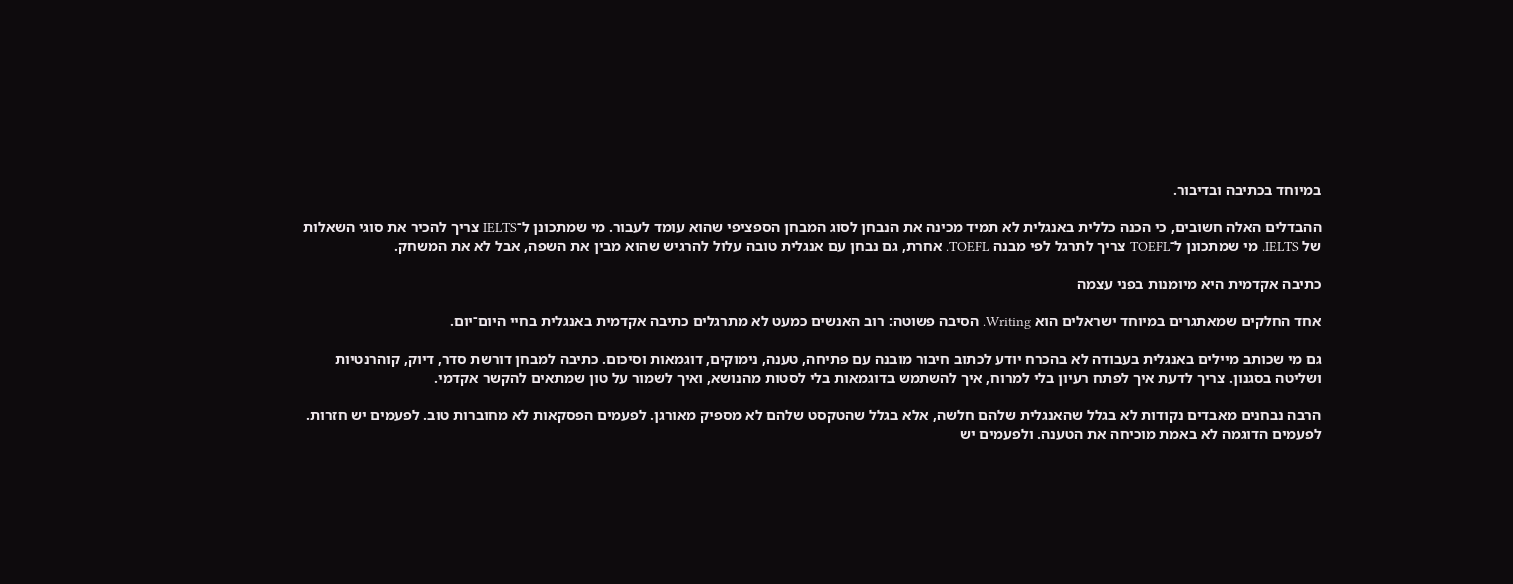במיוחד בכתיבה ובדיבור.

ההבדלים האלה חשובים, כי הכנה כללית באנגלית לא תמיד מכינה את הנבחן לסוג המבחן הספציפי שהוא עומד לעבור. מי שמתכונן ל־IELTS צריך להכיר את סוגי השאלות של IELTS. מי שמתכונן ל־TOEFL צריך לתרגל לפי מבנה TOEFL. אחרת, גם נבחן עם אנגלית טובה עלול להרגיש שהוא מבין את השפה, אבל לא את המשחק.

כתיבה אקדמית היא מיומנות בפני עצמה

אחד החלקים שמאתגרים במיוחד ישראלים הוא Writing. הסיבה פשוטה: רוב האנשים כמעט לא מתרגלים כתיבה אקדמית באנגלית בחיי היום־יום.

גם מי שכותב מיילים באנגלית בעבודה לא בהכרח יודע לכתוב חיבור מובנה עם פתיחה, טענה, נימוקים, דוגמאות וסיכום. כתיבה למבחן דורשת סדר, דיוק, קוהרנטיות ושליטה בסגנון. צריך לדעת איך לפתח רעיון בלי למרוח, איך להשתמש בדוגמאות בלי לסטות מהנושא, ואיך לשמור על טון שמתאים להקשר אקדמי.

הרבה נבחנים מאבדים נקודות לא בגלל שהאנגלית שלהם חלשה, אלא בגלל שהטקסט שלהם לא מספיק מאורגן. לפעמים הפסקאות לא מחוברות טוב. לפעמים יש חזרות. לפעמים הדוגמה לא באמת מוכיחה את הטענה. ולפעמים יש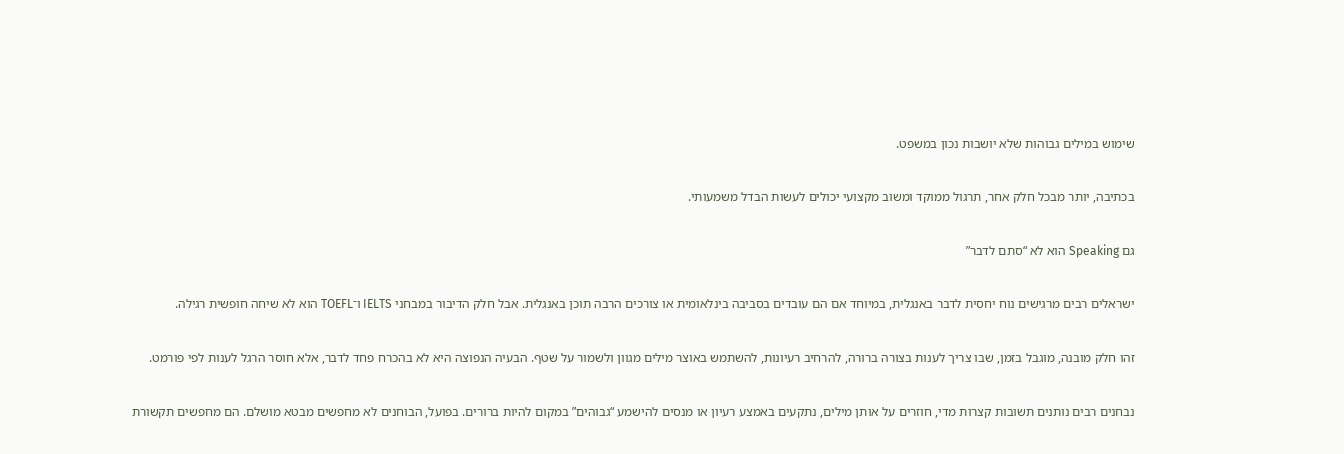שימוש במילים גבוהות שלא יושבות נכון במשפט.

בכתיבה, יותר מבכל חלק אחר, תרגול ממוקד ומשוב מקצועי יכולים לעשות הבדל משמעותי.

גם Speaking הוא לא “סתם לדבר”

ישראלים רבים מרגישים נוח יחסית לדבר באנגלית, במיוחד אם הם עובדים בסביבה בינלאומית או צורכים הרבה תוכן באנגלית. אבל חלק הדיבור במבחני IELTS ו־TOEFL הוא לא שיחה חופשית רגילה.

זהו חלק מובנה, מוגבל בזמן, שבו צריך לענות בצורה ברורה, להרחיב רעיונות, להשתמש באוצר מילים מגוון ולשמור על שטף. הבעיה הנפוצה היא לא בהכרח פחד לדבר, אלא חוסר הרגל לענות לפי פורמט.

נבחנים רבים נותנים תשובות קצרות מדי, חוזרים על אותן מילים, נתקעים באמצע רעיון או מנסים להישמע “גבוהים” במקום להיות ברורים. בפועל, הבוחנים לא מחפשים מבטא מושלם. הם מחפשים תקשורת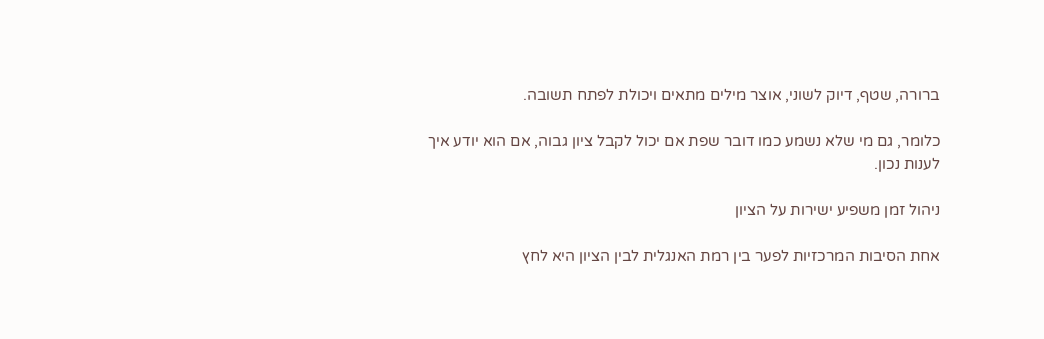ברורה, שטף, דיוק לשוני, אוצר מילים מתאים ויכולת לפתח תשובה.

כלומר, גם מי שלא נשמע כמו דובר שפת אם יכול לקבל ציון גבוה, אם הוא יודע איך לענות נכון.

ניהול זמן משפיע ישירות על הציון

אחת הסיבות המרכזיות לפער בין רמת האנגלית לבין הציון היא לחץ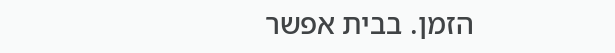הזמן. בבית אפשר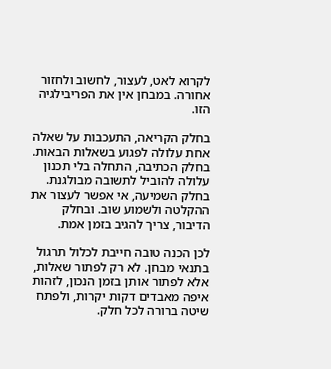לקרוא לאט, לעצור, לחשוב ולחזור אחורה. במבחן אין את הפריבילגיה הזו.

בחלק הקריאה, התעכבות על שאלה אחת עלולה לפגוע בשאלות הבאות. בחלק הכתיבה, התחלה בלי תכנון עלולה להוביל לתשובה מבולגנת. בחלק השמיעה, אי אפשר לעצור את ההקלטה ולשמוע שוב. ובחלק הדיבור, צריך להגיב בזמן אמת.

לכן הכנה טובה חייבת לכלול תרגול בתנאי מבחן. לא רק לפתור שאלות, אלא לפתור אותן בזמן הנכון, לזהות איפה מאבדים דקות יקרות, ולפתח שיטה ברורה לכל חלק.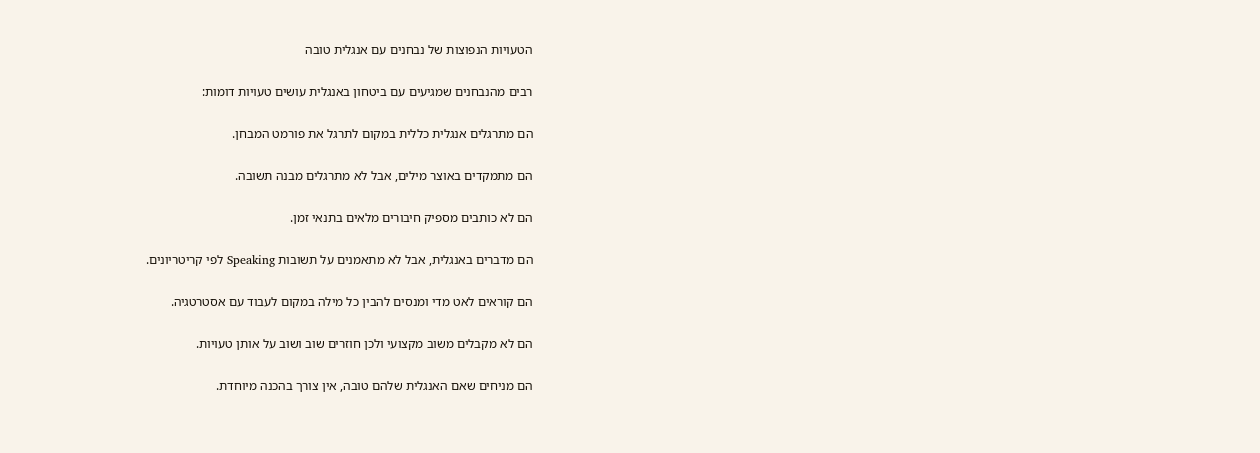הטעויות הנפוצות של נבחנים עם אנגלית טובה

רבים מהנבחנים שמגיעים עם ביטחון באנגלית עושים טעויות דומות:

הם מתרגלים אנגלית כללית במקום לתרגל את פורמט המבחן.

הם מתמקדים באוצר מילים, אבל לא מתרגלים מבנה תשובה.

הם לא כותבים מספיק חיבורים מלאים בתנאי זמן.

הם מדברים באנגלית, אבל לא מתאמנים על תשובות Speaking לפי קריטריונים.

הם קוראים לאט מדי ומנסים להבין כל מילה במקום לעבוד עם אסטרטגיה.

הם לא מקבלים משוב מקצועי ולכן חוזרים שוב ושוב על אותן טעויות.

הם מניחים שאם האנגלית שלהם טובה, אין צורך בהכנה מיוחדת.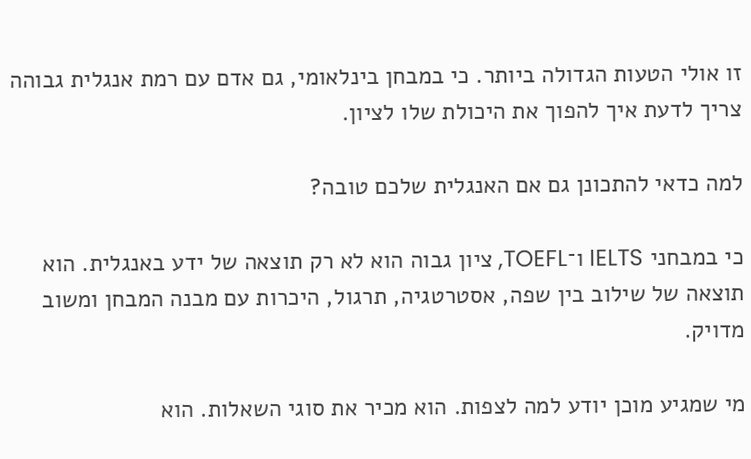זו אולי הטעות הגדולה ביותר. כי במבחן בינלאומי, גם אדם עם רמת אנגלית גבוהה צריך לדעת איך להפוך את היכולת שלו לציון.

למה כדאי להתכונן גם אם האנגלית שלכם טובה?

כי במבחני IELTS ו־TOEFL, ציון גבוה הוא לא רק תוצאה של ידע באנגלית. הוא תוצאה של שילוב בין שפה, אסטרטגיה, תרגול, היכרות עם מבנה המבחן ומשוב מדויק.

מי שמגיע מוכן יודע למה לצפות. הוא מכיר את סוגי השאלות. הוא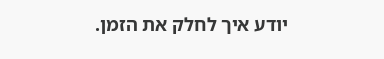יודע איך לחלק את הזמן.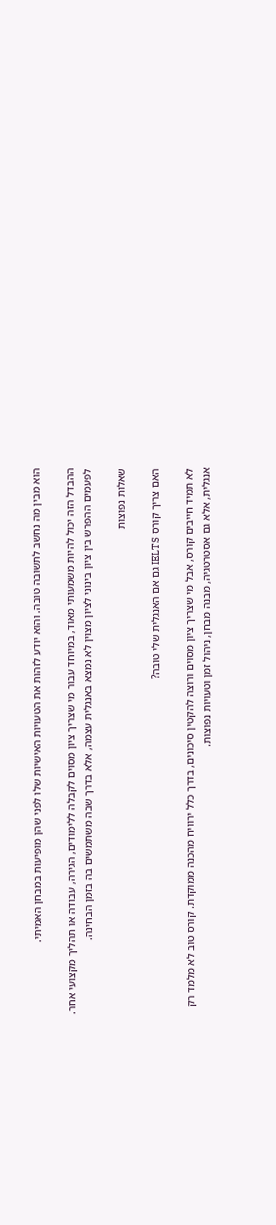הוא מבין מה נחשב לתשובה טובה. והוא יודע לזהות את הטעויות האישיות שלו לפני שהן מופיעות במבחן האמיתי.

ההבדל הזה יכול להיות משמעותי מאוד, במיוחד עבור מי שצריך ציון מסוים לקבלה ללימודים, הגירה, עבודה או תהליך מקצועי אחר. לפעמים ההפרש בין ציון בינוני לציון מצוין לא נמצא באנגלית עצמה, אלא בדרך שבה משתמשים בה בזמן הבחינה.

שאלות נפוצות

האם צריך קורס IELTS גם אם האנגלית שלי טובה?

לא תמיד חייבים קורס, אבל מי שצריך ציון מסוים ורוצה להקטין סיכונים, בדרך כלל ירוויח מהכנה ממוקדת. קורס טוב לא מלמד רק אנגלית, אלא גם אסטרטגיה, מבנה מבחן, ניהול זמן וטעויות נפוצות.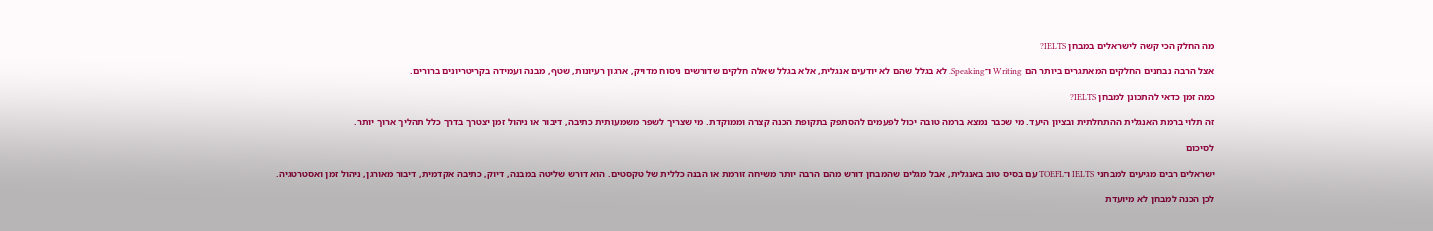מה החלק הכי קשה לישראלים במבחן IELTS?

אצל הרבה נבחנים החלקים המאתגרים ביותר הם Writing ו־Speaking. לא בגלל שהם לא יודעים אנגלית, אלא בגלל שאלה חלקים שדורשים ניסוח מדויק, ארגון רעיונות, שטף, מבנה ועמידה בקריטריונים ברורים.

כמה זמן כדאי להתכונן למבחן IELTS?

זה תלוי ברמת האנגלית ההתחלתית ובציון היעד. מי שכבר נמצא ברמה טובה יכול לפעמים להסתפק בתקופת הכנה קצרה וממוקדת. מי שצריך לשפר משמעותית כתיבה, דיבור או ניהול זמן יצטרך בדרך כלל תהליך ארוך יותר.

לסיכום

ישראלים רבים מגיעים למבחני IELTS ו־TOEFL עם בסיס טוב באנגלית, אבל מגלים שהמבחן דורש מהם הרבה יותר משיחה זורמת או הבנה כללית של טקסטים. הוא דורש שליטה במבנה, דיוק, כתיבה אקדמית, דיבור מאורגן, ניהול זמן ואסטרטגיה.

לכן הכנה למבחן לא מיועדת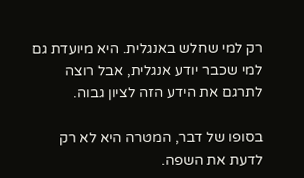רק למי שחלש באנגלית. היא מיועדת גם למי שכבר יודע אנגלית, אבל רוצה לתרגם את הידע הזה לציון גבוה.

בסופו של דבר, המטרה היא לא רק לדעת את השפה.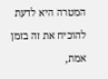המטרה היא לדעת להוכיח את זה בזמן אמת,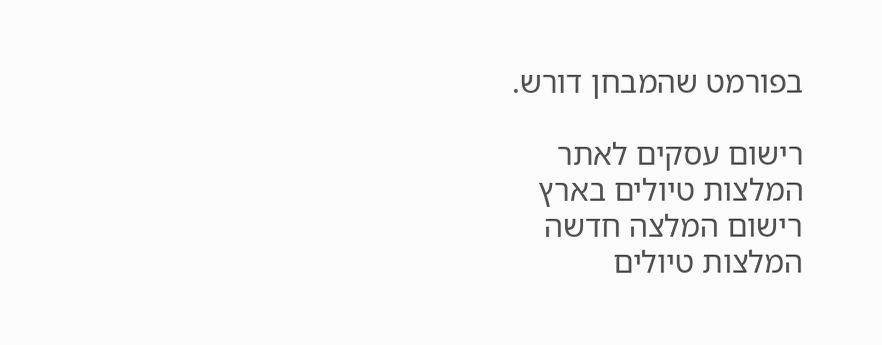בפורמט שהמבחן דורש.

רישום עסקים לאתר
המלצות טיולים בארץ
רישום המלצה חדשה
המלצות טיולים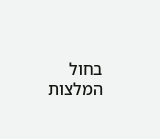בחול
המלצות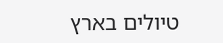טיולים בארץ